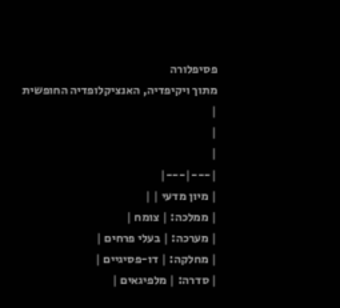פסיפלורה
מתוך ויקיפדיה, האנציקלופדיה החופשית
|
|
|
|---|---|
| מיון מדעי | |
| ממלכה: | צומח |
| מערכה: | בעלי פרחים |
| מחלקה: | דו-פסיגיים |
| סדרה: | מלפיגאים |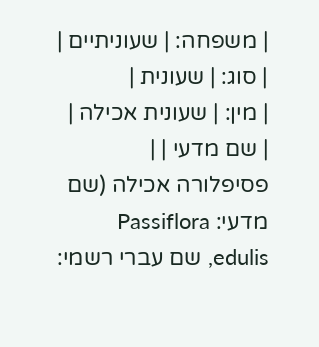| משפחה: | שעוניתיים |
| סוג: | שעונית |
| מין: | שעונית אכילה |
| שם מדעי | |
פסיפלורה אכילה (שם מדעי: Passiflora edulis, שם עברי רשמי: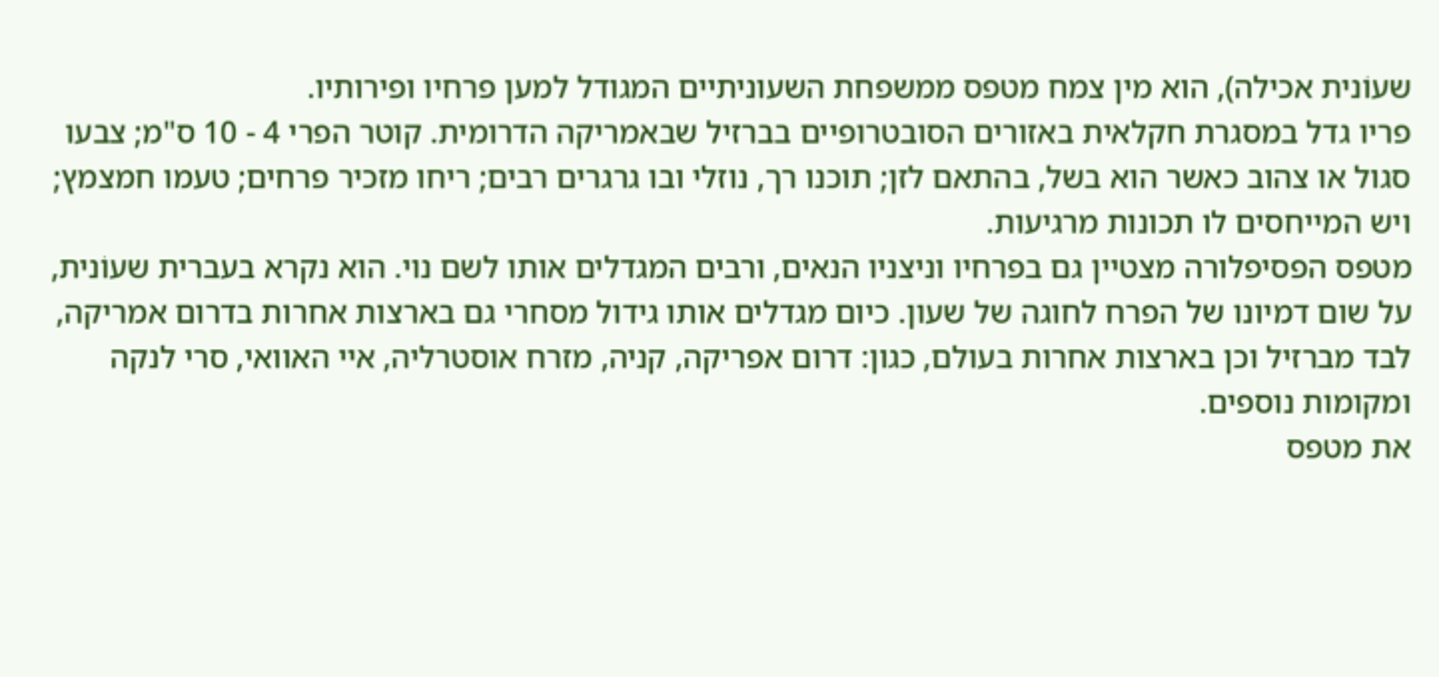שעוֹנית אכילה), הוא מין צמח מטפס ממשפחת השעוניתיים המגודל למען פרחיו ופירותיו.
פריו גדל במסגרת חקלאית באזורים הסובטרופיים בברזיל שבאמריקה הדרומית. קוטר הפרי 4 - 10 ס"מ; צבעו סגול או צהוב כאשר הוא בשל, בהתאם לזן; תוכנו רך, נוזלי ובו גרגרים רבים; ריחו מזכיר פרחים; טעמו חמצמץ; ויש המייחסים לו תכונות מרגיעות.
מטפס הפסיפלורה מצטיין גם בפרחיו וניצניו הנאים, ורבים המגדלים אותו לשם נוי. הוא נקרא בעברית שעוֹנית, על שום דמיונו של הפרח לחוגה של שעון. כיום מגדלים אותו גידול מסחרי גם בארצות אחרות בדרום אמריקה, לבד מברזיל וכן בארצות אחרות בעולם, כגון: דרום אפריקה, קניה, מזרח אוסטרליה, איי האוואי, סרי לנקה ומקומות נוספים.
את מטפס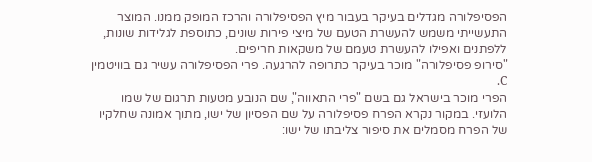הפסיפלורה מגדלים בעיקר בעבור מיץ הפסיפלורה והרכז המופק ממנו. המוצר התעשייתי משמש להעשרת הטעם של מיצי פירות שונים, כתוספת לגלידות שונות, ללפתנים ואפילו להעשרת טעמם של משקאות חריפים.
"סירופ פסיפלורה" מוכר בעיקר כתרופה להרגעה. פרי הפסיפלורה עשיר גם בוויטמין C.
הפרי מוכר בישראל גם בשם "פרי התאווה", שם הנובע מטעות תרגום של שמו הלועזי. במקור נקרא הפרח פסיפלורה על שם הפסיון של ישו, מתוך אמונה שחלקיו של הפרח מסמלים את סיפור צליבתו של ישו: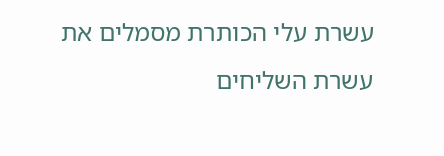עשרת עלי הכותרת מסמלים את עשרת השליחים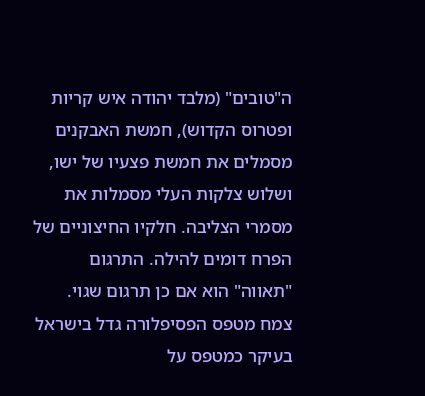ה"טובים" (מלבד יהודה איש קריות ופטרוס הקדוש), חמשת האבקנים מסמלים את חמשת פצעיו של ישו, ושלוש צלקות העלי מסמלות את מסמרי הצליבה. חלקיו החיצוניים של הפרח דומים להילה. התרגום "תאווה" הוא אם כן תרגום שגוי.
צמח מטפס הפסיפלורה גדל בישראל בעיקר כמטפס על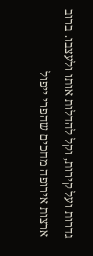גדרות ועל קירות, וקל להדלות אותו ולעצבו. ברוב ארצות אירופה מחכים שהפרי ייפול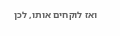ואז לוקחים אותו, לכן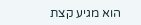הוא מגיע קצת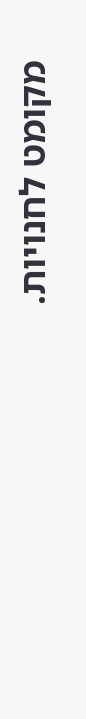מקומט לחנויות.